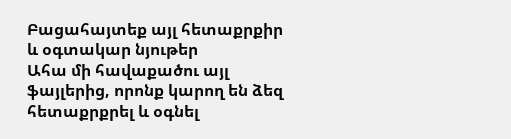Բացահայտեք այլ հետաքրքիր և օգտակար նյութեր
Ահա մի հավաքածու այլ ֆայլերից, որոնք կարող են ձեզ հետաքրքրել և օգնել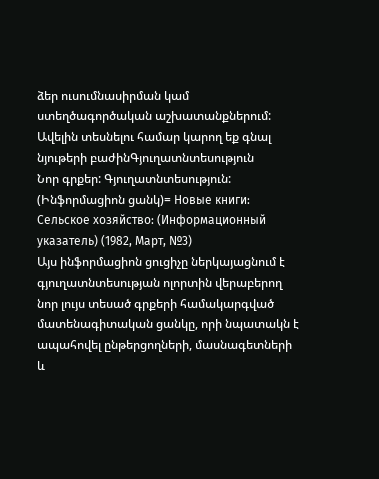ձեր ուսումնասիրման կամ ստեղծագործական աշխատանքներում: Ավելին տեսնելու համար կարող եք գնալ նյութերի բաժինԳյուղատնտեսություն
Նոր գրքեր: Գյուղատնտեսություն: (Ինֆորմացիոն ցանկ)= Новые книги: Сельское хозяйство: (Информационный указатель) (1982, Март, №3)
Այս ինֆորմացիոն ցուցիչը ներկայացնում է գյուղատնտեսության ոլորտին վերաբերող նոր լույս տեսած գրքերի համակարգված մատենագիտական ցանկը, որի նպատակն է ապահովել ընթերցողների, մասնագետների և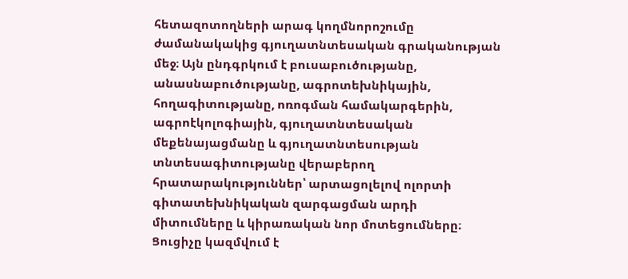հետազոտողների արագ կողմնորոշումը ժամանակակից գյուղատնտեսական գրականության մեջ։ Այն ընդգրկում է բուսաբուծությանը, անասնաբուծությանը, ագրոտեխնիկային, հողագիտությանը, ոռոգման համակարգերին, ագրոէկոլոգիային, գյուղատնտեսական մեքենայացմանը և գյուղատնտեսության տնտեսագիտությանը վերաբերող հրատարակություններ՝ արտացոլելով ոլորտի գիտատեխնիկական զարգացման արդի միտումները և կիրառական նոր մոտեցումները։ Ցուցիչը կազմվում է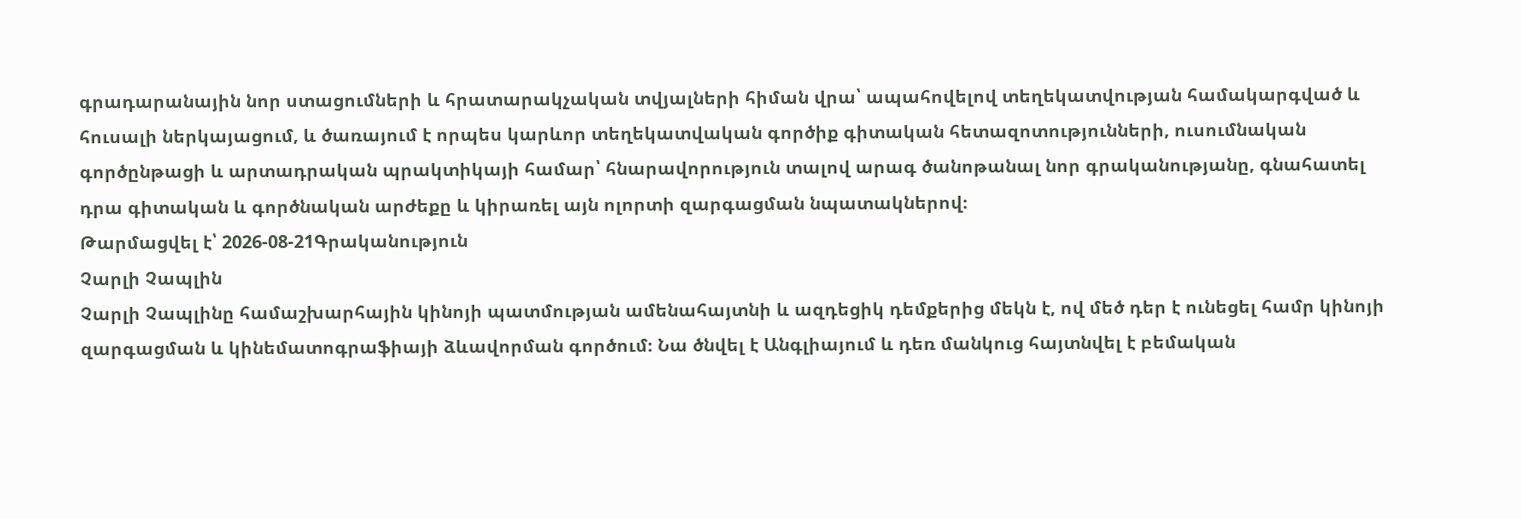գրադարանային նոր ստացումների և հրատարակչական տվյալների հիման վրա՝ ապահովելով տեղեկատվության համակարգված և հուսալի ներկայացում, և ծառայում է որպես կարևոր տեղեկատվական գործիք գիտական հետազոտությունների, ուսումնական գործընթացի և արտադրական պրակտիկայի համար՝ հնարավորություն տալով արագ ծանոթանալ նոր գրականությանը, գնահատել դրա գիտական և գործնական արժեքը և կիրառել այն ոլորտի զարգացման նպատակներով։
Թարմացվել է՝ 2026-08-21Գրականություն
Չարլի Չապլին
Չարլի Չապլինը համաշխարհային կինոյի պատմության ամենահայտնի և ազդեցիկ դեմքերից մեկն է, ով մեծ դեր է ունեցել համր կինոյի զարգացման և կինեմատոգրաֆիայի ձևավորման գործում։ Նա ծնվել է Անգլիայում և դեռ մանկուց հայտնվել է բեմական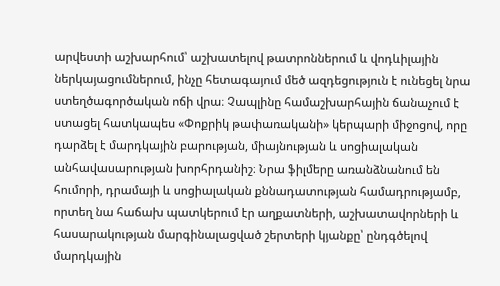արվեստի աշխարհում՝ աշխատելով թատրոններում և վոդևիլային ներկայացումներում, ինչը հետագայում մեծ ազդեցություն է ունեցել նրա ստեղծագործական ոճի վրա։ Չապլինը համաշխարհային ճանաչում է ստացել հատկապես «Փոքրիկ թափառականի» կերպարի միջոցով, որը դարձել է մարդկային բարության, միայնության և սոցիալական անհավասարության խորհրդանիշ։ Նրա ֆիլմերը առանձնանում են հումորի, դրամայի և սոցիալական քննադատության համադրությամբ, որտեղ նա հաճախ պատկերում էր աղքատների, աշխատավորների և հասարակության մարգինալացված շերտերի կյանքը՝ ընդգծելով մարդկային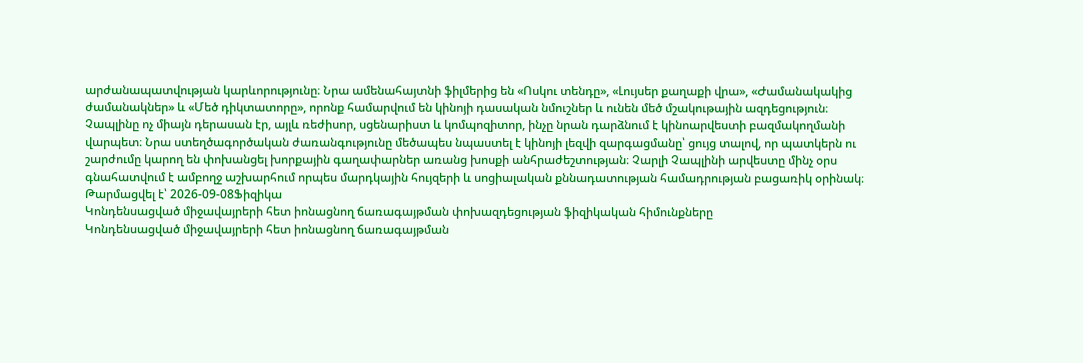արժանապատվության կարևորությունը։ Նրա ամենահայտնի ֆիլմերից են «Ոսկու տենդը», «Լույսեր քաղաքի վրա», «Ժամանակակից ժամանակներ» և «Մեծ դիկտատորը», որոնք համարվում են կինոյի դասական նմուշներ և ունեն մեծ մշակութային ազդեցություն։ Չապլինը ոչ միայն դերասան էր, այլև ռեժիսոր, սցենարիստ և կոմպոզիտոր, ինչը նրան դարձնում է կինոարվեստի բազմակողմանի վարպետ։ Նրա ստեղծագործական ժառանգությունը մեծապես նպաստել է կինոյի լեզվի զարգացմանը՝ ցույց տալով, որ պատկերն ու շարժումը կարող են փոխանցել խորքային գաղափարներ առանց խոսքի անհրաժեշտության։ Չարլի Չապլինի արվեստը մինչ օրս գնահատվում է ամբողջ աշխարհում որպես մարդկային հույզերի և սոցիալական քննադատության համադրության բացառիկ օրինակ։
Թարմացվել է՝ 2026-09-08Ֆիզիկա
Կոնդենսացված միջավայրերի հետ իոնացնող ճառագայթման փոխազդեցության ֆիզիկական հիմունքները
Կոնդենսացված միջավայրերի հետ իոնացնող ճառագայթման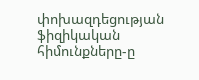փոխազդեցության ֆիզիկական հիմունքները-ը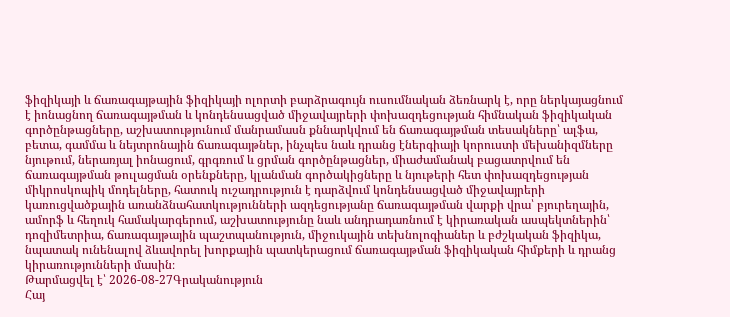ֆիզիկայի և ճառագայթային ֆիզիկայի ոլորտի բարձրագույն ուսումնական ձեռնարկ է, որը ներկայացնում է իոնացնող ճառագայթման և կոնդենսացված միջավայրերի փոխազդեցության հիմնական ֆիզիկական գործընթացները, աշխատությունում մանրամասն քննարկվում են ճառագայթման տեսակները՝ ալֆա, բետա, գամմա և նեյտրոնային ճառագայթներ, ինչպես նաև դրանց էներգիայի կորուստի մեխանիզմները նյութում, ներառյալ իոնացում, գրգռում և ցրման գործընթացներ, միաժամանակ բացատրվում են ճառագայթման թուլացման օրենքները, կլանման գործակիցները և նյութերի հետ փոխազդեցության միկրոսկոպիկ մոդելները, հատուկ ուշադրություն է դարձվում կոնդենսացված միջավայրերի կառուցվածքային առանձնահատկությունների ազդեցությանը ճառագայթման վարքի վրա՝ բյուրեղային, ամորֆ և հեղուկ համակարգերում, աշխատությունը նաև անդրադառնում է կիրառական ասպեկտներին՝ դոզիմետրիա, ճառագայթային պաշտպանություն, միջուկային տեխնոլոգիաներ և բժշկական ֆիզիկա, նպատակ ունենալով ձևավորել խորքային պատկերացում ճառագայթման ֆիզիկական հիմքերի և դրանց կիրառությունների մասին։
Թարմացվել է՝ 2026-08-27Գրականություն
Հայ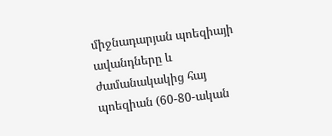միջնադարյան պոեզիայի ավանդները և ժամանակակից հայ պոեզիան (60-80-ական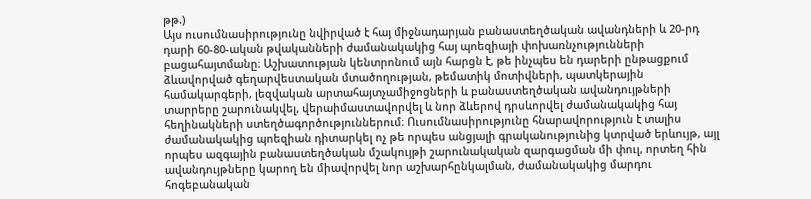թթ.)
Այս ուսումնասիրությունը նվիրված է հայ միջնադարյան բանաստեղծական ավանդների և 20-րդ դարի 60-80-ական թվականների ժամանակակից հայ պոեզիայի փոխառնչությունների բացահայտմանը։ Աշխատության կենտրոնում այն հարցն է, թե ինչպես են դարերի ընթացքում ձևավորված գեղարվեստական մտածողության, թեմատիկ մոտիվների, պատկերային համակարգերի, լեզվական արտահայտչամիջոցների և բանաստեղծական ավանդույթների տարրերը շարունակվել, վերաիմաստավորվել և նոր ձևերով դրսևորվել ժամանակակից հայ հեղինակների ստեղծագործություններում։ Ուսումնասիրությունը հնարավորություն է տալիս ժամանակակից պոեզիան դիտարկել ոչ թե որպես անցյալի գրականությունից կտրված երևույթ, այլ որպես ազգային բանաստեղծական մշակույթի շարունակական զարգացման մի փուլ, որտեղ հին ավանդույթները կարող են միավորվել նոր աշխարհընկալման, ժամանակակից մարդու հոգեբանական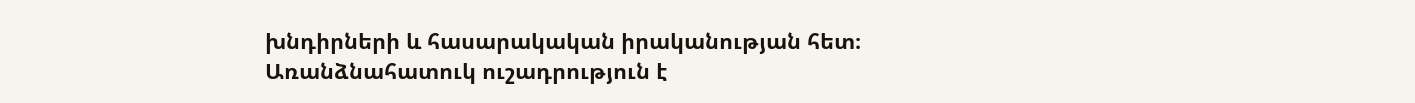խնդիրների և հասարակական իրականության հետ։ Առանձնահատուկ ուշադրություն է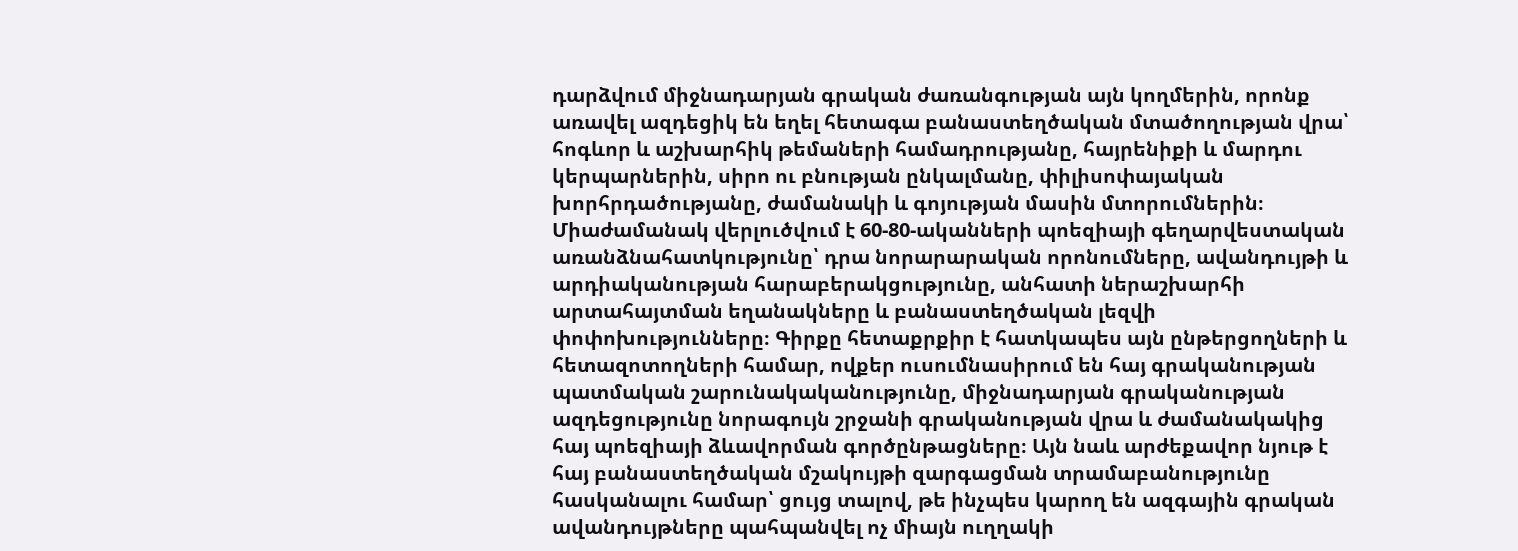դարձվում միջնադարյան գրական ժառանգության այն կողմերին, որոնք առավել ազդեցիկ են եղել հետագա բանաստեղծական մտածողության վրա՝ հոգևոր և աշխարհիկ թեմաների համադրությանը, հայրենիքի և մարդու կերպարներին, սիրո ու բնության ընկալմանը, փիլիսոփայական խորհրդածությանը, ժամանակի և գոյության մասին մտորումներին։ Միաժամանակ վերլուծվում է 60-80-ականների պոեզիայի գեղարվեստական առանձնահատկությունը՝ դրա նորարարական որոնումները, ավանդույթի և արդիականության հարաբերակցությունը, անհատի ներաշխարհի արտահայտման եղանակները և բանաստեղծական լեզվի փոփոխությունները։ Գիրքը հետաքրքիր է հատկապես այն ընթերցողների և հետազոտողների համար, ովքեր ուսումնասիրում են հայ գրականության պատմական շարունակականությունը, միջնադարյան գրականության ազդեցությունը նորագույն շրջանի գրականության վրա և ժամանակակից հայ պոեզիայի ձևավորման գործընթացները։ Այն նաև արժեքավոր նյութ է հայ բանաստեղծական մշակույթի զարգացման տրամաբանությունը հասկանալու համար՝ ցույց տալով, թե ինչպես կարող են ազգային գրական ավանդույթները պահպանվել ոչ միայն ուղղակի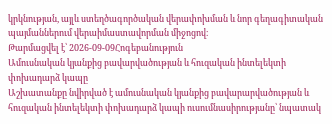կրկնության, այլև ստեղծագործական վերափոխման և նոր գեղագիտական պայմաններում վերաիմաստավորման միջոցով։
Թարմացվել է՝ 2026-09-09Հոգեբանություն
Ամուսնական կյանքից բավարվածության և հուզական ինտելեկտի փոխադարձ կապը
Աշխատանքը նվիրված է ամուսնական կյանքից բավարարվածության և հուզական ինտելեկտի փոխադարձ կապի ուսումնասիրությանը՝ նպատակ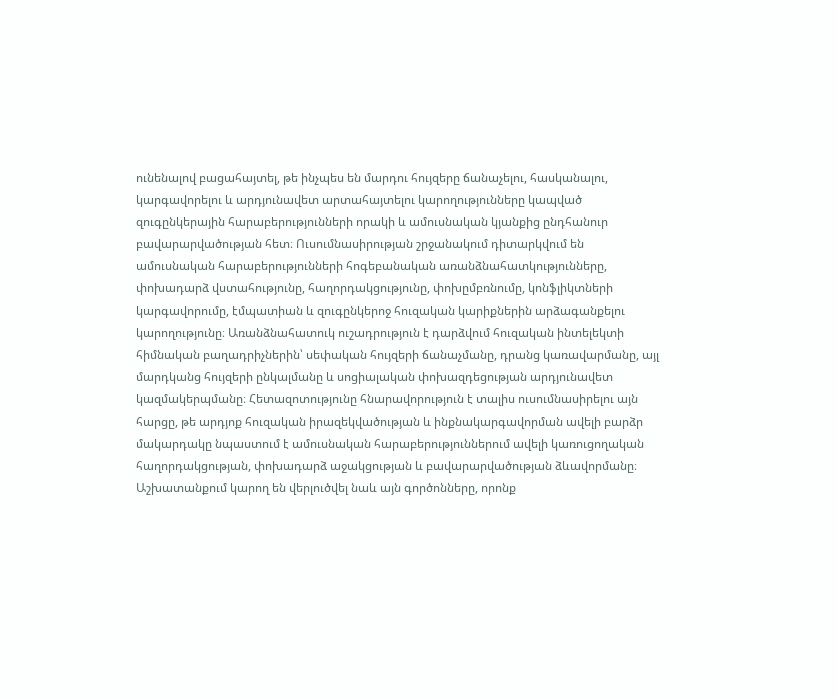ունենալով բացահայտել, թե ինչպես են մարդու հույզերը ճանաչելու, հասկանալու, կարգավորելու և արդյունավետ արտահայտելու կարողությունները կապված զուգընկերային հարաբերությունների որակի և ամուսնական կյանքից ընդհանուր բավարարվածության հետ։ Ուսումնասիրության շրջանակում դիտարկվում են ամուսնական հարաբերությունների հոգեբանական առանձնահատկությունները, փոխադարձ վստահությունը, հաղորդակցությունը, փոխըմբռնումը, կոնֆլիկտների կարգավորումը, էմպատիան և զուգընկերոջ հուզական կարիքներին արձագանքելու կարողությունը։ Առանձնահատուկ ուշադրություն է դարձվում հուզական ինտելեկտի հիմնական բաղադրիչներին՝ սեփական հույզերի ճանաչմանը, դրանց կառավարմանը, այլ մարդկանց հույզերի ընկալմանը և սոցիալական փոխազդեցության արդյունավետ կազմակերպմանը։ Հետազոտությունը հնարավորություն է տալիս ուսումնասիրելու այն հարցը, թե արդյոք հուզական իրազեկվածության և ինքնակարգավորման ավելի բարձր մակարդակը նպաստում է ամուսնական հարաբերություններում ավելի կառուցողական հաղորդակցության, փոխադարձ աջակցության և բավարարվածության ձևավորմանը։ Աշխատանքում կարող են վերլուծվել նաև այն գործոնները, որոնք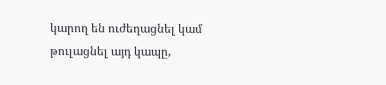կարող են ուժեղացնել կամ թուլացնել այդ կապը,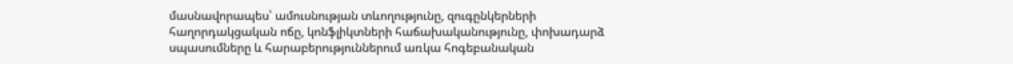մասնավորապես՝ ամուսնության տևողությունը, զուգընկերների հաղորդակցական ոճը, կոնֆլիկտների հաճախականությունը, փոխադարձ սպասումները և հարաբերություններում առկա հոգեբանական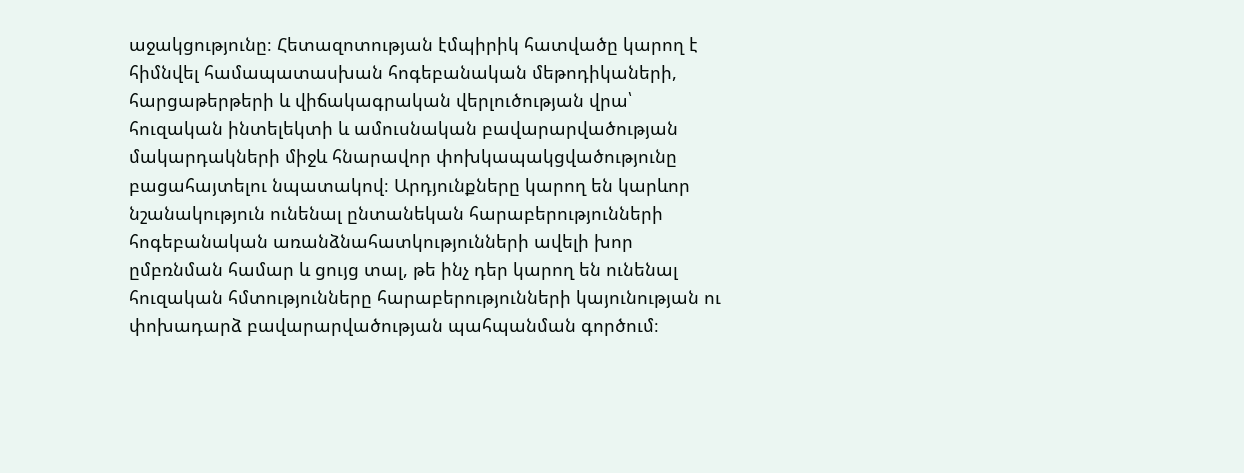աջակցությունը։ Հետազոտության էմպիրիկ հատվածը կարող է հիմնվել համապատասխան հոգեբանական մեթոդիկաների, հարցաթերթերի և վիճակագրական վերլուծության վրա՝ հուզական ինտելեկտի և ամուսնական բավարարվածության մակարդակների միջև հնարավոր փոխկապակցվածությունը բացահայտելու նպատակով։ Արդյունքները կարող են կարևոր նշանակություն ունենալ ընտանեկան հարաբերությունների հոգեբանական առանձնահատկությունների ավելի խոր ըմբռնման համար և ցույց տալ, թե ինչ դեր կարող են ունենալ հուզական հմտությունները հարաբերությունների կայունության ու փոխադարձ բավարարվածության պահպանման գործում։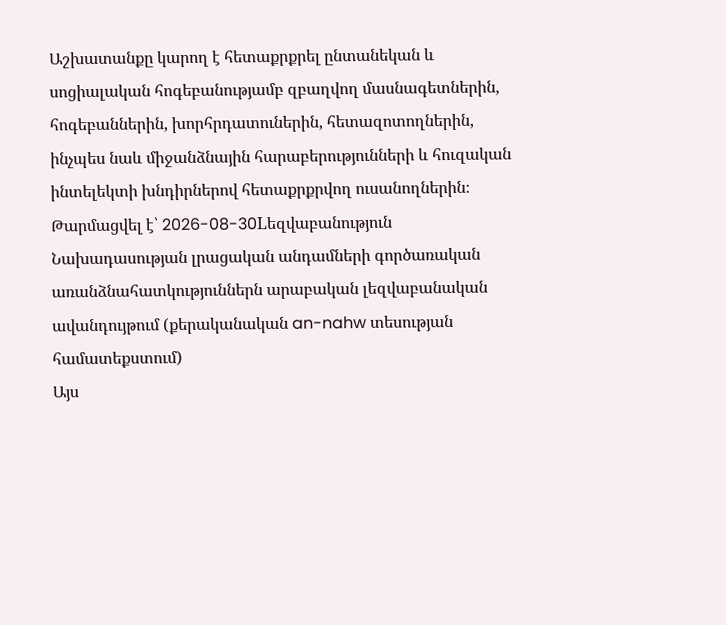Աշխատանքը կարող է հետաքրքրել ընտանեկան և սոցիալական հոգեբանությամբ զբաղվող մասնագետներին, հոգեբաններին, խորհրդատուներին, հետազոտողներին, ինչպես նաև միջանձնային հարաբերությունների և հուզական ինտելեկտի խնդիրներով հետաքրքրվող ուսանողներին։
Թարմացվել է՝ 2026-08-30Lեզվաբանություն
Նախադասության լրացական անդամների գործառական առանձնահատկություններն արաբական լեզվաբանական ավանդույթում (քերականական an-nahw տեսության համատեքստում)
Այս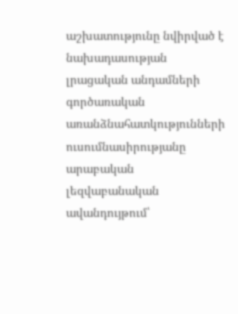աշխատությունը նվիրված է նախադասության լրացական անդամների գործառական առանձնահատկությունների ուսումնասիրությանը արաբական լեզվաբանական ավանդույթում՝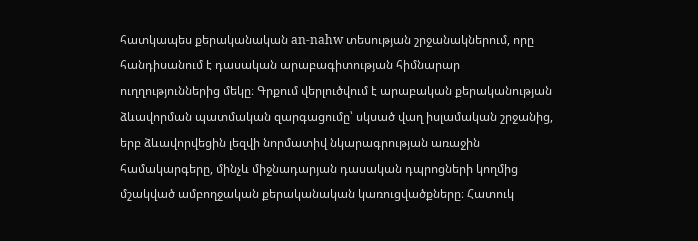հատկապես քերականական an-nahw տեսության շրջանակներում, որը հանդիսանում է դասական արաբագիտության հիմնարար ուղղություններից մեկը։ Գրքում վերլուծվում է արաբական քերականության ձևավորման պատմական զարգացումը՝ սկսած վաղ իսլամական շրջանից, երբ ձևավորվեցին լեզվի նորմատիվ նկարագրության առաջին համակարգերը, մինչև միջնադարյան դասական դպրոցների կողմից մշակված ամբողջական քերականական կառուցվածքները։ Հատուկ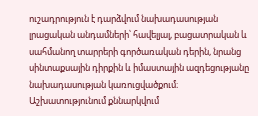ուշադրություն է դարձվում նախադասության լրացական անդամների՝ հավելյալ, բացատրական և սահմանող տարրերի գործառական դերին, նրանց սինտաքսային դիրքին և իմաստային ազդեցությանը նախադասության կառուցվածքում։ Աշխատությունում քննարկվում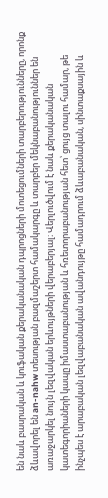են նաև բասրական և կուֆական քերականական դպրոցների մոտեցումների տարբերությունները, որոնք ձևավորել են an-nahw տեսության բազմաշերտ համակարգը և տարբեր մեկնաբանություններ են առաջարկել նույն լեզվական երևույթների վերաբերյալ։ Վերլուծվում է նաև քերականական կատեգորիաների կապը իմաստաբանության և հռետորաբանության հետ՝ ցույց տալու համար, թե ինչպես է արաբական լեզվաբանական ավանդույթը համադրում ձևաբանական, սինտաքսային և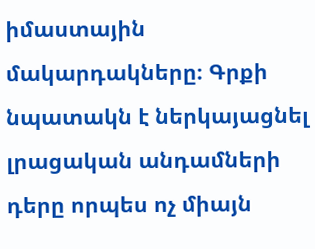իմաստային մակարդակները։ Գրքի նպատակն է ներկայացնել լրացական անդամների դերը որպես ոչ միայն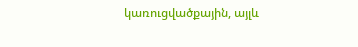կառուցվածքային, այլև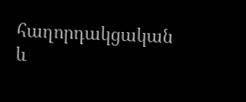հաղորդակցական և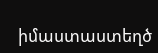իմաստաստեղծ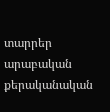տարրեր արաբական քերականական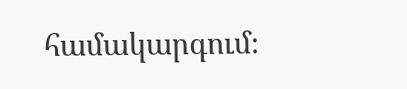համակարգում։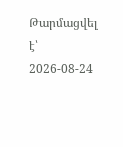Թարմացվել է՝ 2026-08-24